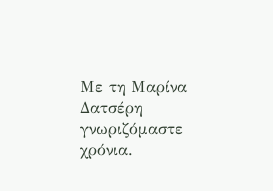Με τη Μαρίνα Δατσέρη γνωριζόμαστε χρόνια.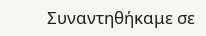Συναντηθήκαμε σε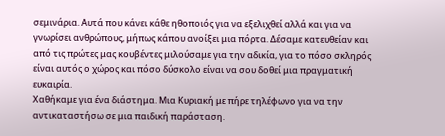σεμινάρια. Aυτά που κάνει κάθε ηθοποιός για να εξελιχθεί αλλά και για να γνωρίσει ανθρώπους, μήπως κάπου ανοίξει μια πόρτα. Δέσαμε κατευθείαν και από τις πρώτες μας κουβέντες μιλούσαμε για την αδικία, για το πόσο σκληρός είναι αυτός ο χώρος και πόσο δύσκολο είναι να σου δοθεί μια πραγματική ευκαιρία.
Χαθήκαμε για ένα διάστημα. Μια Κυριακή με πήρε τηλέφωνο για να την αντικαταστήσω σε μια παιδική παράσταση.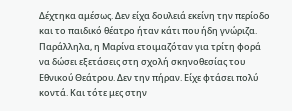Δέχτηκα αμέσως. Δεν είχα δουλειά εκείνη την περίοδο και το παιδικό θέατρο ήταν κάτι που ήδη γνώριζα. Παράλληλα, η Μαρίνα ετοιμαζόταν για τρίτη φορά να δώσει εξετάσεις στη σχολή σκηνοθεσίας του Εθνικού Θεάτρου. Δεν την πήραν. Είχε φτάσει πολύ κοντά. Και τότε μες στην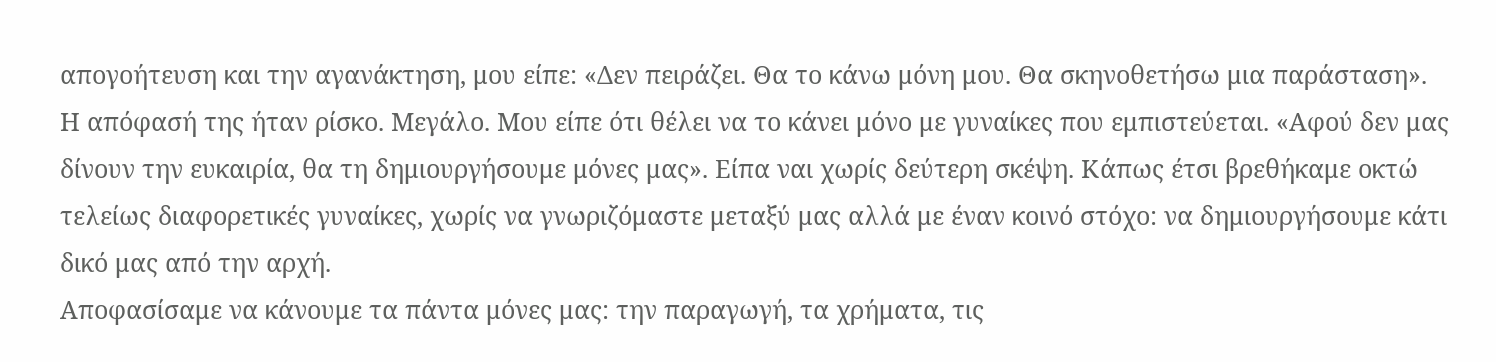απογοήτευση και την αγανάκτηση, μου είπε: «Δεν πειράζει. Θα το κάνω μόνη μου. Θα σκηνοθετήσω μια παράσταση».
Η απόφασή της ήταν ρίσκο. Μεγάλο. Μου είπε ότι θέλει να το κάνει μόνο με γυναίκες που εμπιστεύεται. «Αφού δεν μας δίνουν την ευκαιρία, θα τη δημιουργήσουμε μόνες μας». Είπα ναι χωρίς δεύτερη σκέψη. Κάπως έτσι βρεθήκαμε οκτώ τελείως διαφορετικές γυναίκες, χωρίς να γνωριζόμαστε μεταξύ μας αλλά με έναν κοινό στόχο: να δημιουργήσουμε κάτι δικό μας από την αρχή.
Αποφασίσαμε να κάνουμε τα πάντα μόνες μας: την παραγωγή, τα χρήματα, τις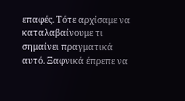επαφές. Τότε αρχίσαμε να καταλαβαίνουμε τι σημαίνει πραγματικά αυτό. Ξαφνικά έπρεπε να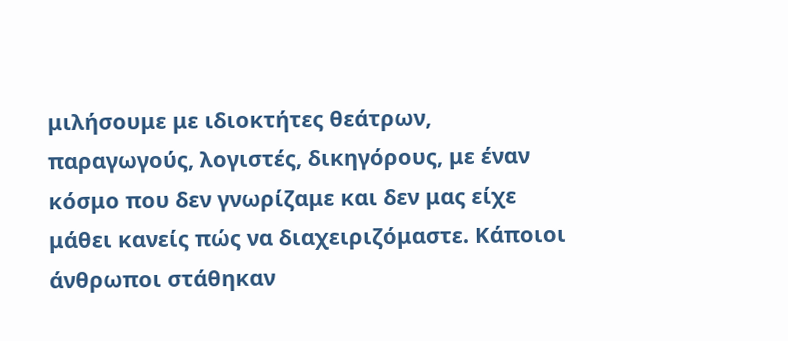μιλήσουμε με ιδιοκτήτες θεάτρων, παραγωγούς, λογιστές, δικηγόρους, με έναν κόσμο που δεν γνωρίζαμε και δεν μας είχε μάθει κανείς πώς να διαχειριζόμαστε. Κάποιοι άνθρωποι στάθηκαν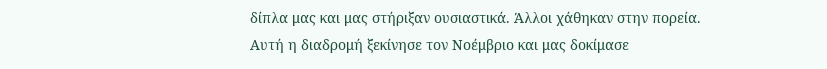δίπλα μας και μας στήριξαν ουσιαστικά. Άλλοι χάθηκαν στην πορεία.
Αυτή η διαδρομή ξεκίνησε τον Νοέμβριο και μας δοκίμασε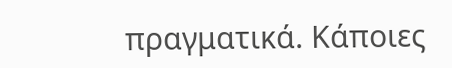πραγματικά. Κάποιες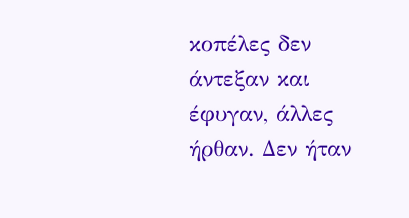κοπέλες δεν άντεξαν και έφυγαν, άλλες ήρθαν. Δεν ήταν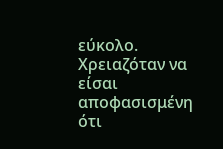εύκολο. Χρειαζόταν να είσαι αποφασισμένη ότι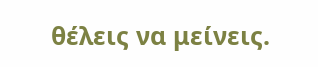θέλεις να μείνεις.